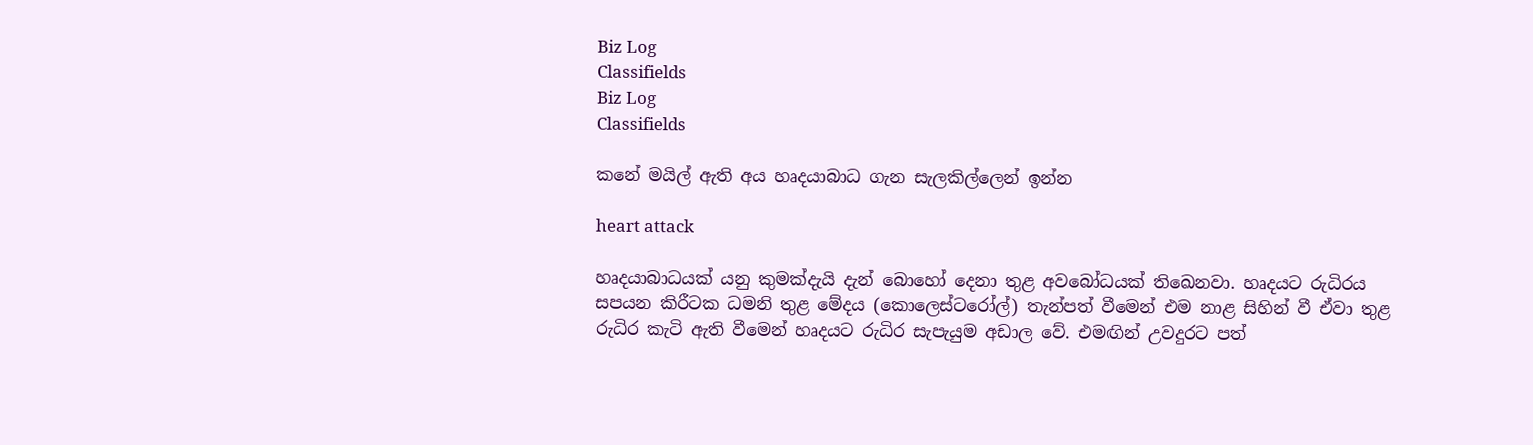Biz Log
Classifields
Biz Log
Classifields

කනේ මයිල් ඇති අය හෘදයාබාධ ගැන සැලකිල්ලෙන් ඉන්න

heart attack

හෘදයාබාධයක් යනු කුමක්දැයි දැන් බොහෝ දෙනා තුළ අවබෝධයක් තිඛෙනවා. හෘදයට රුධිරය සපයන කිරීටක ධමනි තුළ මේදය (කොලෙස්ටරෝල්) තැන්පත් වීමෙන් එම නාළ සිහින් වී ඒවා තුළ රුධිර කැටි ඇති වීමෙන් හෘදයට රුධිර සැපැයුම අඩාල වේ. එමඟින් උවදුරට පත්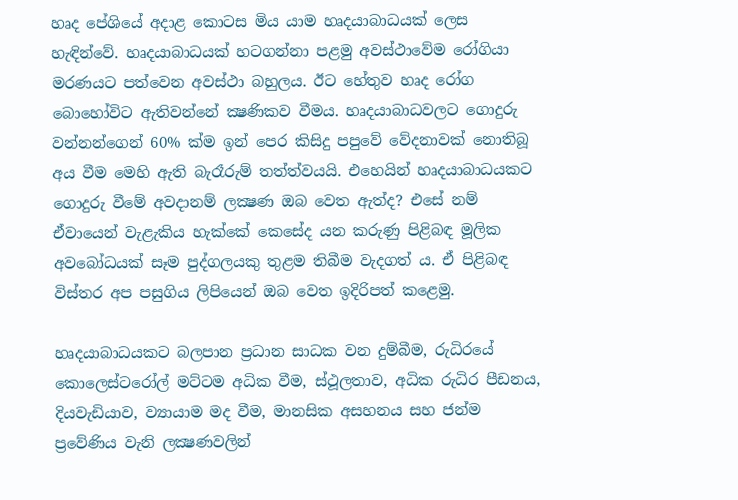හෘද පේශියේ අදාළ කොටස මිය යාම හෘදයාබාධයක් ලෙස හැඳින්වේ. හෘදයාබාධයක් හටගන්නා පළමු අවස්ථාවේම රෝගියා මරණයට පත්වෙන අවස්ථා බහුලය. ඊට හේතුව හෘද රෝග බොහෝවිට ඇතිවන්නේ ක්‍ෂණිකව වීමය. හෘදයාබාධවලට ගොදුරු වන්නන්ගෙන් 60% ක්ම ඉන් පෙර කිසිදු පපුවේ වේදනාවක් නොතිබූ අය වීම මෙහි ඇති බැරෑරුම් තත්ත්වයයි. එහෙයින් හෘදයාබාධයකට ගොදුරු වීමේ අවදානම් ලක්‍ෂණ ඔබ වෙත ඇත්ද? එසේ නම් ඒවායෙන් වැළැකිය හැක්කේ කෙසේද යන කරුණු පිළිබඳ මූලික අවබෝධයක් සෑම පුද්ගලයකු තුළම තිබීම වැදගත් ය. ඒ පිළිබඳ විස්තර අප පසුගිය ලිපියෙන් ඔබ වෙත ඉදිරිපත් කළෙමු.

හෘදයාබාධයකට බලපාන ප්‍රධාන සාධක වන දුම්බීම, රුධිරයේ කොලෙස්ටරෝල් මට්ටම අධික වීම, ස්ථූලතාව, අධික රුධිර පීඩනය, දියවැඩියාව, ව්‍යායාම මද වීම, මානසික අසහනය සහ ජන්ම ප්‍රවේණිය වැනි ලක්‍ෂණවලින්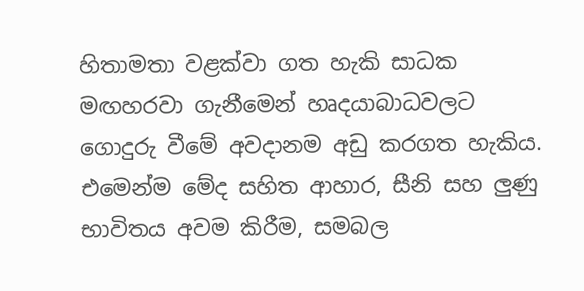හිතාමතා වළක්වා ගත හැකි සාධක මඟහරවා ගැනීමෙන් හෘදයාබාධවලට ගොදුරු වීමේ අවදානම අඩු කරගත හැකිය. එමෙන්ම මේද සහිත ආහාර, සීනි සහ ලුණු භාවිතය අවම කිරීම, සමබල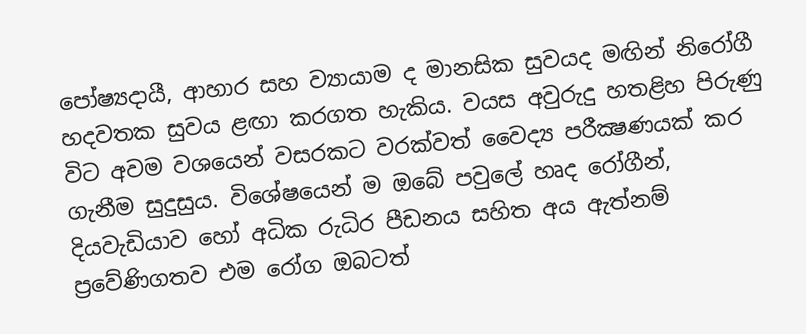පෝෂ්‍යදායී, ආහාර සහ ව්‍යායාම ද මානසික සුවයද මඟින් නිරෝගී හදවතක සුවය ළඟා කරගත හැකිය. වයස අවුරුදු හතළිහ පිරුණු විට අවම වශයෙන් වසරකට වරක්වත් වෛද්‍ය පරීක්‍ෂණයක් කර ගැනීම සුදුසුය. විශේෂයෙන් ම ඔබේ පවුලේ හෘද රෝගීන්, දියවැඩියාව හෝ අධික රුධිර පීඩනය සහිත අය ඇත්නම් ප්‍රවේණිගතව එම රෝග ඔබටත්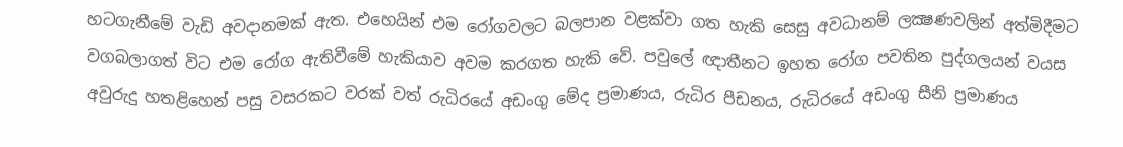හටගැනීමේ වැඩි අවදානමක් ඇත. එහෙයින් එම රෝගවලට බලපාන වළක්වා ගත හැකි සෙසු අවධානම් ලක්‍ෂණවලින් අත්මිදීමට වගබලාගත් විට එම රෝග ඇතිවීමේ හැකියාව අවම කරගත හැකි වේ. පවුලේ ඥාතීනට ඉහත රෝග පවතින පුද්ගලයන් වයස අවුරුදු හතළිහෙන් පසු වසරකට වරක් වත් රුධිරයේ අඩංගු මේද ප්‍රමාණය, රුධිර පීඩනය, රුධිරයේ අඩංගු සීනි ප්‍රමාණය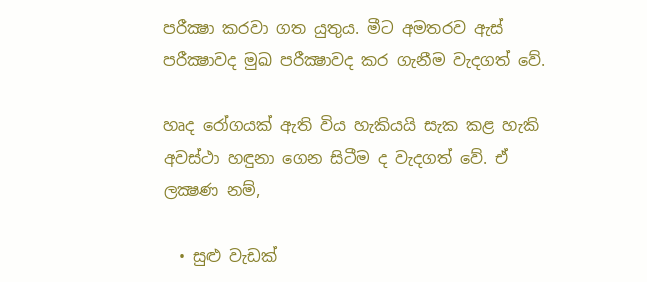පරීක්‍ෂා කරවා ගත යුතුය. මීට අමතරව ඇස් පරීක්‍ෂාවද මුඛ පරීක්‍ෂාවද කර ගැනීම වැදගත් වේ.

හෘද රෝගයක් ඇති විය හැකියයි සැක කළ හැකි අවස්ථා හඳුනා ගෙන සිටීම ද වැදගත් වේ. ඒ ලක්‍ෂණ නම්,

  • සුළු වැඩක්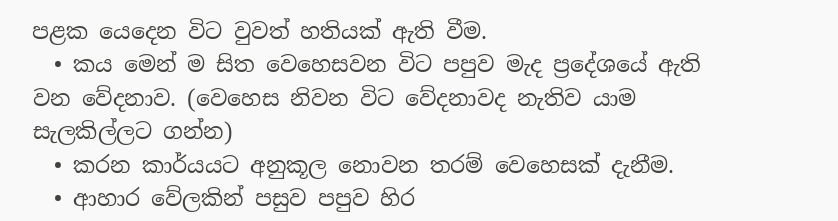පළක යෙදෙන විට වුවත් හතියක් ඇති වීම.
  • කය මෙන් ම සිත වෙහෙසවන විට පපුව මැද ප්‍රදේශයේ ඇති වන වේදනාව. (වෙහෙස නිවන විට වේදනාවද නැතිව යාම සැලකිල්ලට ගන්න)
  • කරන කාර්යයට අනුකූල නොවන තරම් වෙහෙසක් දැනීම.
  • ආහාර වේලකින් පසුව පපුව හිර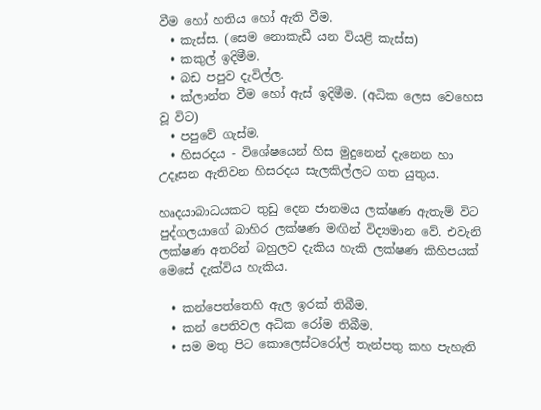වීම හෝ හතිය හෝ ඇති වීම.
  • කැස්ස. (සෙම නොකැඩී යන වියළි කැස්ස)
  • කකුල් ඉදිමීම.
  • බඩ පපුව දැවිල්ල.
  • ක්ලාන්ත වීම හෝ ඇස් ඉදිමීම. (අධික ලෙස වෙහෙස වූ විට)
  • පපුවේ ගැස්ම.
  • හිසරදය - විශේෂයෙන් හිස මුදුනෙන් දැනෙන හා උදෑසන ඇතිවන හිසරදය සැලකිල්ලට ගත යුතුය.

හෘදයාබාධයකට තුඩු දෙන ජානමය ලක්ෂණ ඇතැම් විට පුද්ගලයාගේ බාහිර ලක්ෂණ මඟින් විද්‍යමාන වේ. එවැනි ලක්ෂණ අතරින් බහුලව දැකිය හැකි ලක්ෂණ කිහිපයක් මෙසේ දැක්විය හැකිය.

  • කන්පෙත්තෙහි ඇල ඉරක් තිබීම.
  • කන් පෙතිවල අධික රෝම තිබීම.
  • සම මතු පිට කොලෙස්ටරෝල් තැන්පතු කහ පැහැති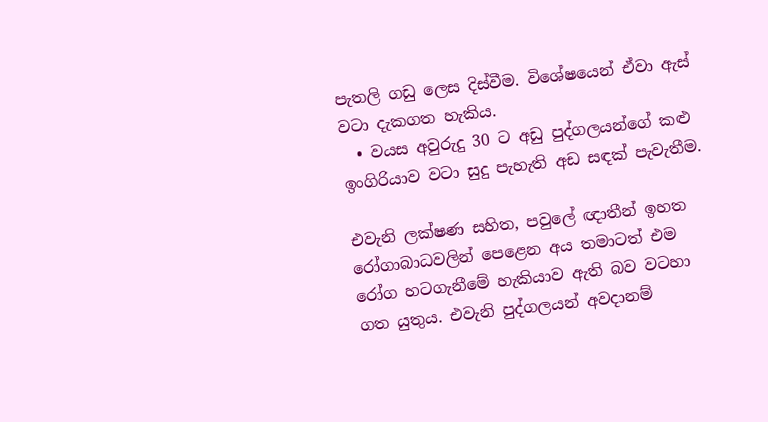පැතලි ගඩු ලෙස දිස්වීම. විශේෂයෙන් ඒවා ඇස් වටා දැකගත හැකිය.
  • වයස අවුරුදු 30 ට අඩු පුද්ගලයන්ගේ කළු ඉංගිරියාව වටා සුදු පැහැති අඩ සඳක් පැවැතීම.

එවැනි ලක්ෂණ සහිත, පවුලේ ඥාතීන් ඉහත රෝගාබාධවලින් පෙළෙන අය තමාටත් එම රෝග හටගැනීමේ හැකියාව ඇති බව වටහා ගත යුතුය. එවැනි පුද්ගලයන් අවදානම්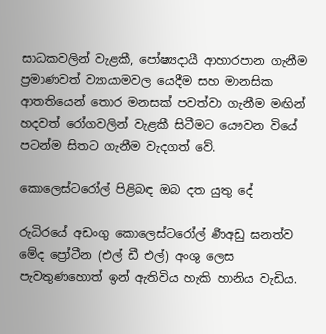සාධකවලින් වැළකී, පෝෂ්‍යදායී ආහාරපාන ගැනීම ප්‍රමාණවත් ව්‍යායාමවල යෙදීම සහ මානසික ආතතියෙන් තොර මනසක් පවත්වා ගැනීම මඟින් හදවත් රෝගවලින් වැළකී සිටීමට යෞවන වියේ පටන්ම සිතට ගැනීම වැදගත් වේ.

කොලෙස්ටරෝල් පිළිබඳ ඔබ දත යුතු දේ

රුධිරයේ අඩංගු කොලෙස්ටරෝල් ර්‍ණඅඩු ඝනත්ව මේද ප්‍රෝටීන (එල් ඩී එල්) අංශු ලෙස පැවතුණහොත් ඉන් ඇතිවිය හැකි හානිය වැඩිය.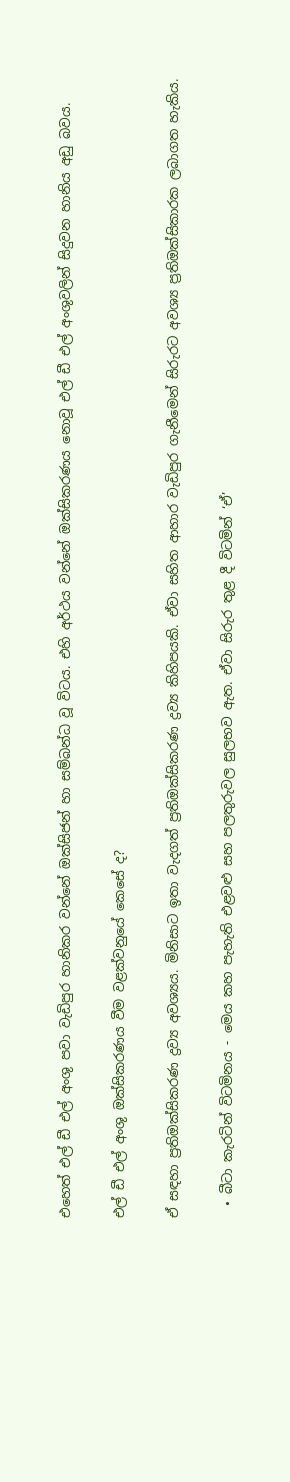එහෙත් එල් ඩී එල් අංශු පවා වැඩිපුර හානිකර වන්නේ ඔක්සිජන් හා සම්බන්ධ වූ විටය. එහි අර්ථය වන්නේ ඔක්සිකරණය නොවූ එල් ඩී එල් අංශුවලින් සිදුවන හානිය අඩු බවය.

එල් ඩී එල් අංශු ඔක්සිකරණය වීම වළක්වනුයේ කෙසේ ද?

ඒ සඳහා ප්‍රතිඔක්සිකරණ ද්‍රව්‍ය අවශ්‍යය. මිනිසාට ඉතා වැදගත් ප්‍රතිඔක්සිකරණ ද්‍රව්‍ය කිහිපයකි. ඒවා සහිත ආහාර වැඩිපුර ගැනීමෙන් සිරුරට අවශ්‍ය ප්‍රතිඔක්සිකාරක ලබාගත හැකිය.

  • බීටා කැරටින් විටමිනය - මෙය කහ පැහැති එළවළු සහ පලතුරුවල සුලභව ඇත. ඒවා සිරුර තුළ දී විටමින් ‘ඒ’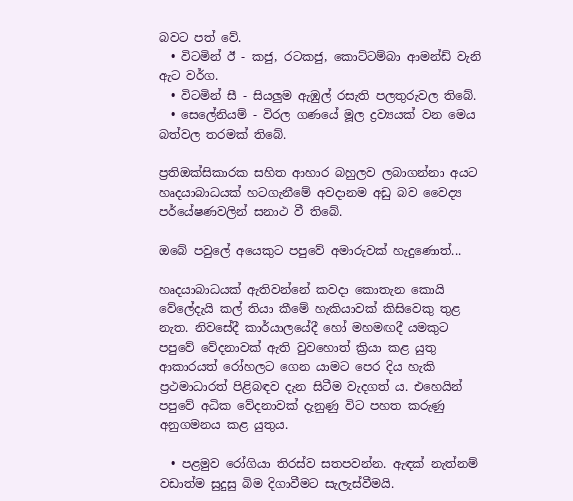බවට පත් වේ.
  • විටමින් ඊ - කජු, රටකජු, කොට්ටම්බා ආමන්ඩ් වැනි ඇට වර්ග.
  • විටමින් සී - සියලුම ඇඹුල් රසැති පලතුරුවල තිබේ.
  • සෙලේනියම් - විරල ගණයේ මූල ද්‍රව්‍යයක් වන මෙය බත්වල තරමක් තිබේ.

ප්‍රතිඔක්සිකාරක සහිත ආහාර බහුලව ලබාගන්නා අයට හෘදයාබාධයක් හටගැනීමේ අවදානම අඩු බව වෛද්‍ය පර්යේෂණවලින් සනාථ වී තිබේ.

ඔබේ පවුලේ අයෙකුට පපුවේ අමාරුවක් හැදුණොත්...

හෘදයාබාධයක් ඇතිවන්නේ කවදා කොතැන කොයි වේලේදැයි කල් තියා කීමේ හැකියාවක් කිසිවෙකු තුළ නැත. නිවසේදී කාර්යාලයේදී හෝ මහමඟදී යමකුට පපුවේ වේදනාවක් ඇති වුවහොත් ක්‍රියා කළ යුතු ආකාරයත් රෝහලට ගෙන යාමට පෙර දිය හැකි ප්‍රථමාධාරත් පිළිබඳව දැන සිටීම වැදගත් ය. එහෙයින් පපුවේ අධික වේදනාවක් දැනුණු විට පහත කරුණු අනුගමනය කළ යුතුය.

  • පළමුව රෝගියා තිරස්ව සතපවන්න. ඇඳක් නැත්නම් වඩාත්ම සුදුසු බිම දිගාවීමට සැලැස්වීමයි.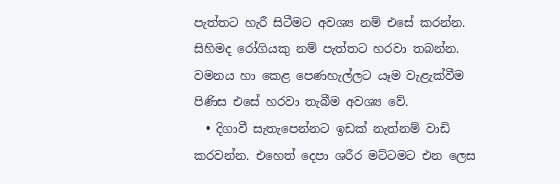පැත්තට හැරී සිටීමට අවශ්‍ය නම් එසේ කරන්න. සිහිමද රෝගියකු නම් පැත්තට හරවා තබන්න. වමනය හා කෙළ පෙණහැල්ලට යෑම වැළැක්වීම පිණිස එසේ හරවා තැබීම අවශ්‍ය වේ.
  • දිගාවී සැතැපෙන්නට ඉඩක් නැත්නම් වාඩි කරවන්න. එහෙත් දෙපා ශරීර මට්ටමට එන ලෙස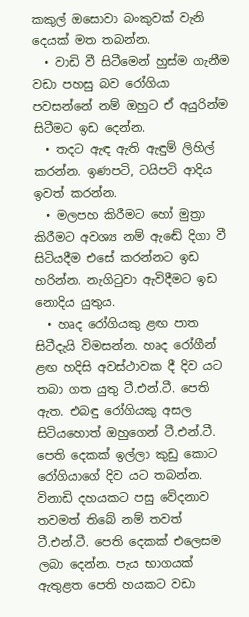කකුල් ඔසොවා බංකුවක් වැනි දෙයක් මත තබන්න.
  • වාඩි වී සිටීමෙන් හුස්ම ගැනීම වඩා පහසු බව රෝගියා පවසන්නේ නම් ඔහුට ඒ අයුරින්ම සිටීමට ඉඩ දෙන්න.
  • තදට ඇඳ ඇති ඇඳුම් ලිහිල් කරන්න. ඉණපටි, ටයිපටි ආදිය ඉවත් කරන්න.
  • මලපහ කිරීමට හෝ මුත්‍රා කිරීමට අවශ්‍ය නම් ඇඬේ දිගා වී සිටියදීම එසේ කරන්නට ඉඩ හරින්න. නැගිටුවා ඇවිදීමට ඉඩ නොදිය යුතුය.
  • හෘද රෝගියකු ළඟ පාත සිටීදැයි විමසන්න. හෘද රෝගීන් ළඟ හදිසි අවස්ථාවක දී දිව යට තබා ගත යුතු ටී.එන්.ටී. පෙති ඇත. එබඳු රෝගියකු අසල සිටියහොත් ඔහුගෙන් ටී.එන්.ටී. පෙති දෙකක් ඉල්ලා කුඩු කොට රෝගියාගේ දිව යට තබන්න. විනාඩි දහයකට පසු වේදනාව තවමත් තිබේ නම් තවත් ටී.එන්.ටී. පෙති දෙකක් එලෙසම ලබා දෙන්න. පැය භාගයක් ඇතුළත පෙති හයකට වඩා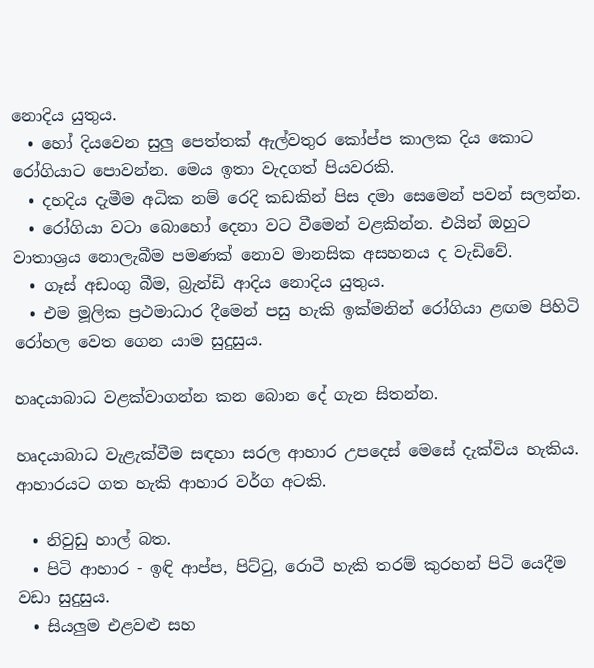නොදිය යුතුය.
  • හෝ දියවෙන සුලු පෙත්තක් ඇල්වතුර කෝප්ප කාලක දිය කොට රෝගියාට පොවන්න. මෙය ඉතා වැදගත් පියවරකි.
  • දහදිය දැමීම අධික නම් රෙදි කඩකින් පිස දමා සෙමෙන් පවන් සලන්න.
  • රෝගියා වටා බොහෝ දෙනා වට වීමෙන් වළකින්න. එයින් ඔහුට වාතාශ්‍රය නොලැබීම පමණක් නොව මානසික අසහනය ද වැඩිවේ.
  • ගෑස් අඩංගු බීම, බ්‍රැන්ඩි ආදිය නොදිය යුතුය.
  • එම මූලික ප්‍රථමාධාර දීමෙන් පසු හැකි ඉක්මනින් රෝගියා ළඟම පිහිටි රෝහල වෙත ගෙන යාම සුදුසුය.

හෘදයාබාධ වළක්වාගන්න කන බොන දේ ගැන සිතන්න.

හෘදයාබාධ වැළැක්වීම සඳහා සරල ආහාර උපදෙස් මෙසේ දැක්විය හැකිය. ආහාරයට ගත හැකි ආහාර වර්ග අටකි.

  • නිවුඩු හාල් බත.
  • පිටි ආහාර - ඉඳි ආප්ප, පිට්ටු, රොටී හැකි තරම් කුරහන් පිටි යෙදීම වඩා සුදුසුය.
  • සියලුම එළවළු සහ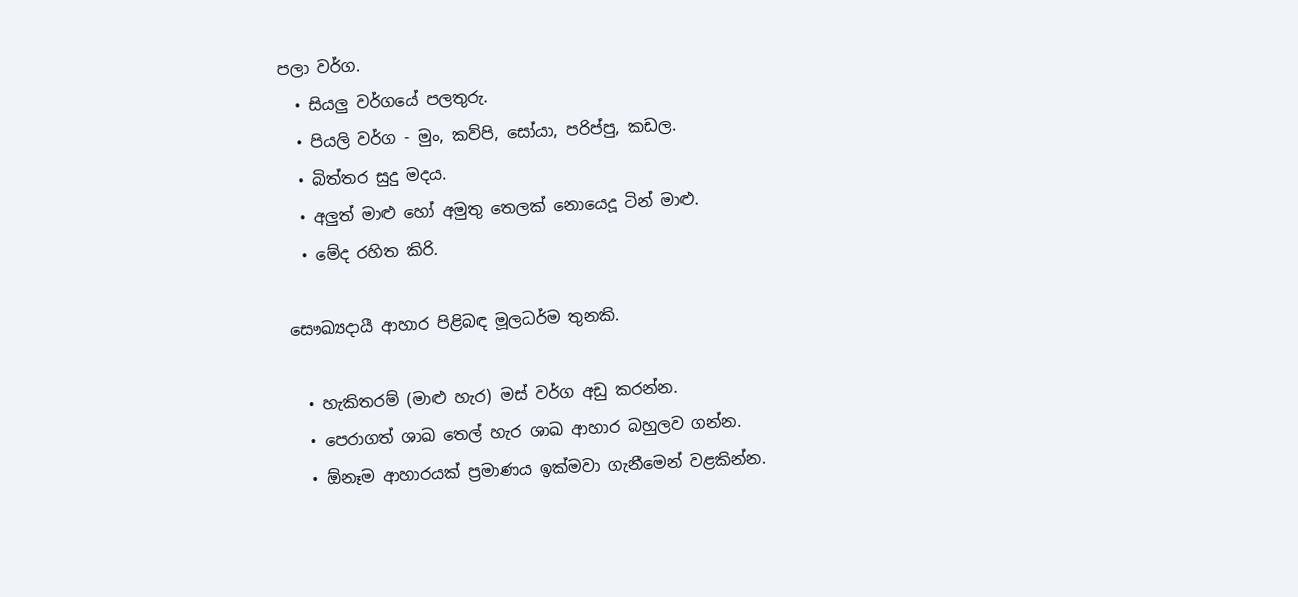පලා වර්ග.
  • සියලු වර්ගයේ පලතුරු.
  • පියලි වර්ග - මුං, කව්පි, සෝයා, පරිප්පු, කඩල.
  • බිත්තර සුදු මදය.
  • අලුත් මාළු හෝ අමුතු තෙලක් නොයෙදූ ටින් මාළු.
  • මේද රහිත කිරි.

සෞඛ්‍යදායී ආහාර පිළිබඳ මූලධර්ම තුනකි.

  • හැකිතරම් (මාළු හැර) මස් වර්ග අඩු කරන්න.
  • පෙරාගත් ශාඛ තෙල් හැර ශාඛ ආහාර බහුලව ගන්න.
  • ඕනෑම ආහාරයක් ප්‍රමාණය ඉක්මවා ගැනීමෙන් වළකින්න.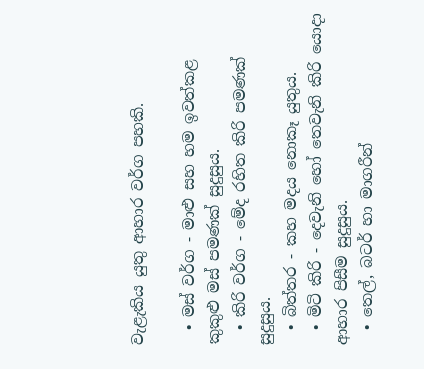වැළැකිය යුතු ආහාර වර්ග පහකි.

  • මස් වර්ග - මාළු සහ හම ඉවත්කළ කුකුළු මස් පමණක් සුදුසුය.
  • කිරි වර්ග - මේද රහිත කිරි පමණක් සුදුසුය.
  • බිත්තර - කහ මදය නොකෑ යුතුය.
  • මිටි කිරි - දෙවැනි හෝ තෙවැනි කිරි යොදා ආහාර පිසීම සුදුසුය.
  • තෙල්, බටර් හා මාගරීන්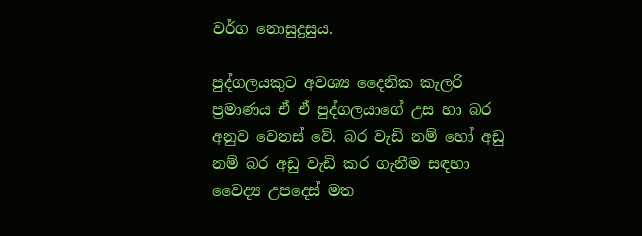වර්ග නොසුදුසුය.

පුද්ගලයකුට අවශ්‍ය දෛනික කැලරි ප්‍රමාණය ඒ ඒ පුද්ගලයාගේ උස හා බර අනුව වෙනස් වේ. බර වැඩි නම් හෝ අඩු නම් බර අඩු වැඩි කර ගැනීම සඳහා වෛද්‍ය උපදෙස් මත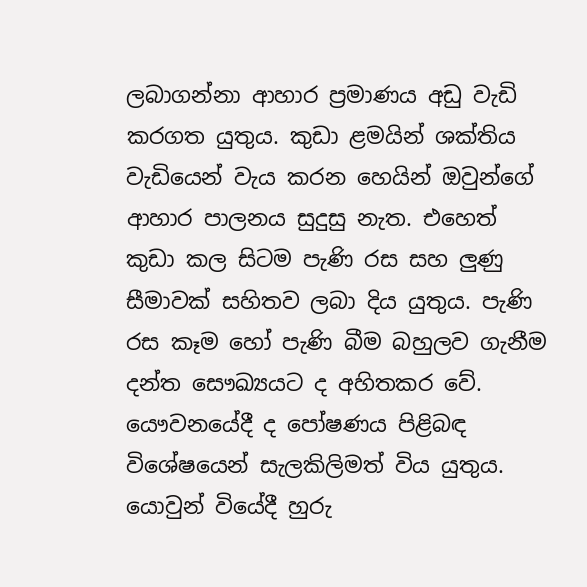ලබාගන්නා ආහාර ප්‍රමාණය අඩු වැඩි කරගත යුතුය. කුඩා ළමයින් ශක්තිය වැඩියෙන් වැය කරන හෙයින් ඔවුන්ගේ ආහාර පාලනය සුදුසු නැත. එහෙත් කුඩා කල සිටම පැණි රස සහ ලුණු සීමාවක් සහිතව ලබා දිය යුතුය. පැණි රස කෑම හෝ පැණි බීම බහුලව ගැනීම දන්ත සෞඛ්‍යයට ද අහිතකර වේ. යෞවනයේදී ද පෝෂණය පිළිබඳ විශේෂයෙන් සැලකිලිමත් විය යුතුය. යොවුන් වියේදී හුරු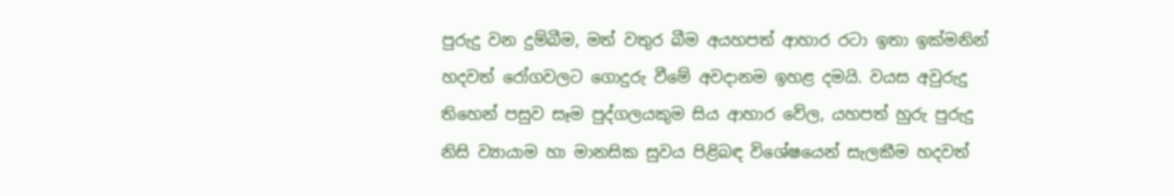පුරුදු වන දුම්බීම, මත් වතුර බීම අයහපත් ආහාර රටා ඉතා ඉක්මනින් හදවත් රෝගවලට ගොදුරු වීමේ අවදානම ඉහළ දමයි. වයස අවුරුදු තිහෙන් පසුව සෑම පුද්ගලයකුම සිය ආහාර වේල, යහපත් හුරු පුරුදු නිසි ව්‍යායාම හා මානසික සුවය පිළිබඳ විශේෂයෙන් සැලකීම හදවත්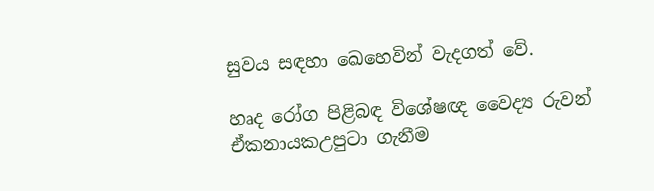සුවය සඳහා ඛෙහෙවින් වැදගත් වේ.

හෘද රෝග පිළිබඳ විශේෂඥ වෛද්‍ය රුවන් ඒකනායකඋපුටා ගැනීම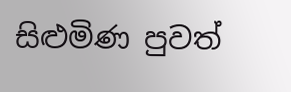සිළුමිණ පුවත්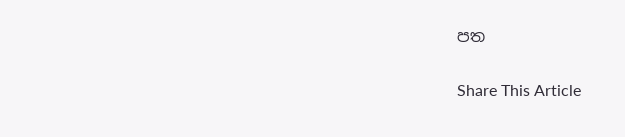පත

Share This Article